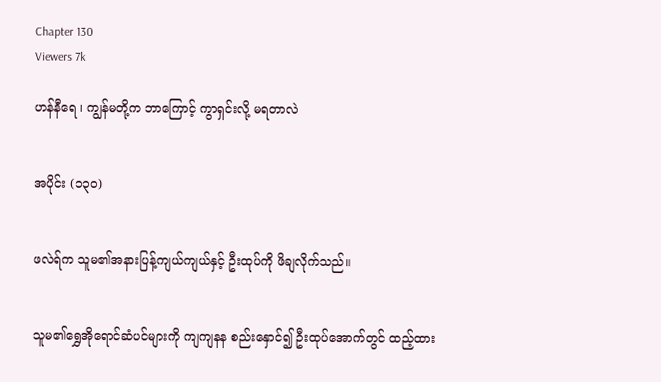Chapter 130
Viewers 7k

ဟန်နီရေ ၊ ကျွန်မတို့က ဘာကြောင့် ကွာရှင်းလို့ မရတာလဲ


အပိုင်း (၁၃၀)


ဖလဲရ်က သူမ၏အနားပြန့်ကျယ်ကျယ်နှင့် ဦးထုပ်ကို ဖိချလိုက်သည်။


သူမ၏ရွှေအိုရောင်ဆံပင်များကို ကျကျနန စည်းနှောင်၍ ဦးထုပ်အောက်တွင် ထည့်ထား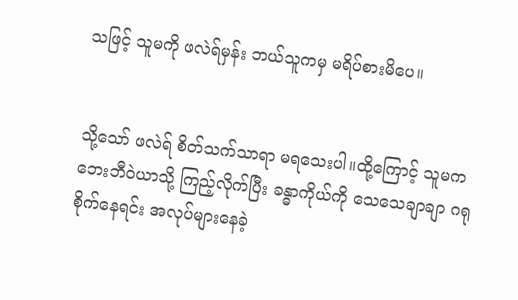သဖြင့် သူမကို ဖလဲရ်မှန်း ဘယ်သူကမှ မရိပ်စားမိပေ။


သို့သော် ဖလဲရ် စိတ်သက်သာရာ မရသေးပါ။ထို့ကြောင့် သူမက ဘေးဘီဝဲယာသို့ ကြည့်လိုက်ပြီး ခန္ဓာကိုယ်ကို သေသေချာချာ ဂရုစိုက်နေရင်း အလုပ်များနေခဲ့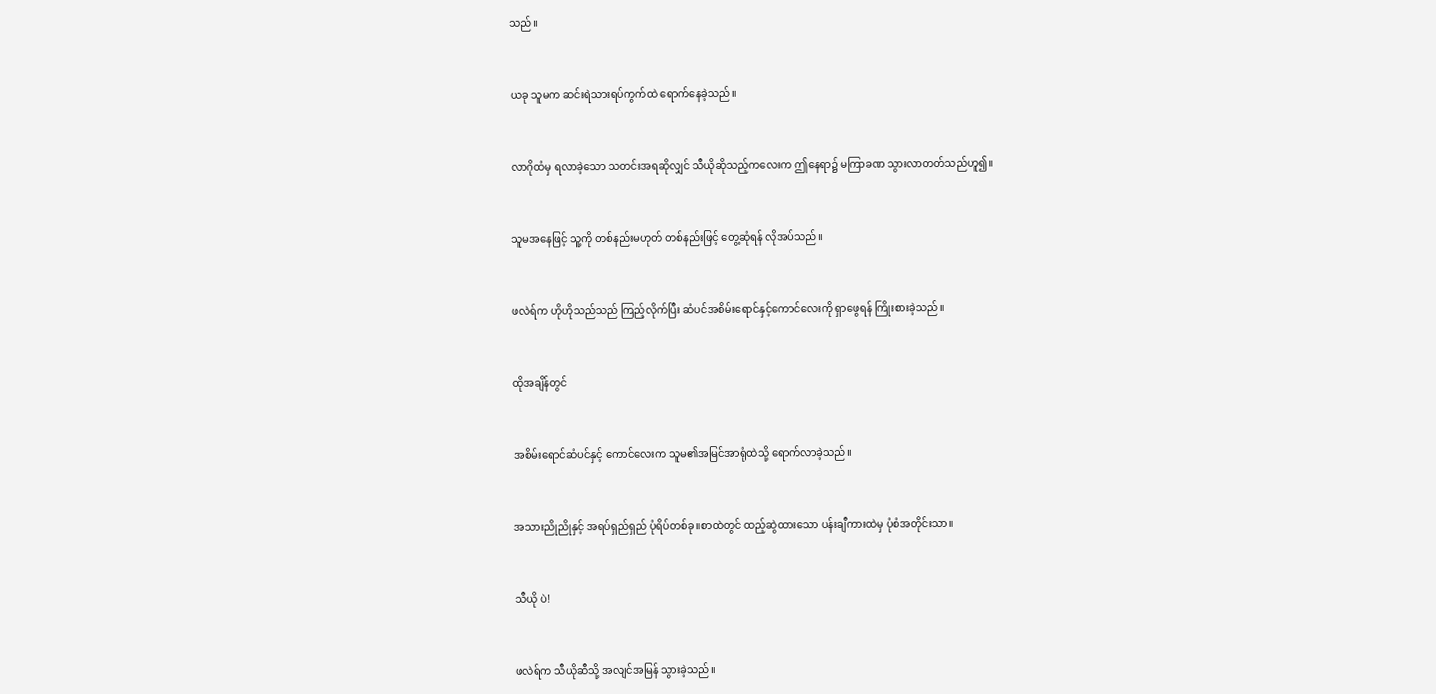သည်။


ယခု သူမက ဆင်းရဲသားရပ်ကွက်ထဲ ရောက်နေခဲ့သည်။


လာဂိုထံမှ ရလာခဲ့သော သတင်းအရဆိုလျှင် သီယိုဆိုသည့်ကလေးက ဤနေရာ၌ မကြာခဏ သွားလာတတ်သည်ဟူ၍။


သူမအနေဖြင့် သူ့ကို တစ်နည်းမဟုတ် တစ်နည်းဖြင့် တွေ့ဆုံရန် လိုအပ်သည်။


ဖလဲရ်က ဟိုဟိုသည်သည် ကြည့်လိုက်ပြီး ဆံပင်အစိမ်းရောင်နှင့်ကောင်လေးကို ရှာဖွေရန် ကြိုးစားခဲ့သည်။


ထိုအချိန်တွင်


အစိမ်းရောင်ဆံပင်နှင့် ကောင်လေးက သူမ၏အမြင်အာရုံထဲသို့ ရောက်လာခဲ့သည်။


အသားညိုညိုနှင့် အရပ်ရှည်ရှည် ပုံရိပ်တစ်ခု။စာထဲတွင် ထည့်ဆွဲထားသော ပန်းချီကားထဲမှ ပုံစံအတိုင်းသာ။


သီယို ပဲ!


ဖလဲရ်က သီယိုဆီသို့ အလျင်အမြန် သွားခဲ့သည်။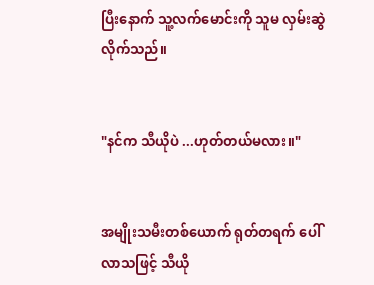ပြီးနောက် သူ့လက်မောင်းကို သူမ လှမ်းဆွဲလိုက်သည်။


"နင်က သီယိုပဲ ...ဟုတ်တယ်မလား။"


အမျိုးသမီးတစ်ယောက် ရုတ်တရက် ပေါ်လာသဖြင့် သီယို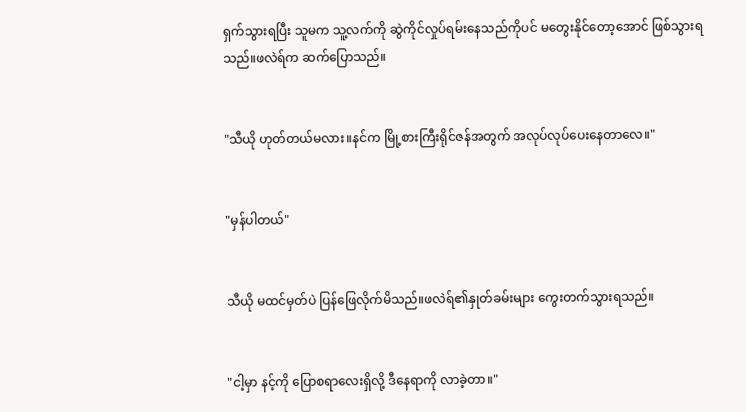ရှက်သွားရပြီး သူမက သူ့လက်ကို ဆွဲကိုင်လှုပ်ရမ်းနေသည်ကိုပင် မတွေးနိုင်တော့အောင် ဖြစ်သွားရသည်။ဖလဲရ်က ဆက်ပြောသည်။


"သီယို ဟုတ်တယ်မလား။နင်က မြို့စားကြီးရိုင်ဇန်အတွက် အလုပ်လုပ်ပေးနေတာလေ။"


"မှန်ပါတယ်"


သီယို မထင်မှတ်ပဲ ပြန်ဖြေလိုက်မိသည်။ဖလဲရ်၏နှုတ်ခမ်းများ ကွေးတက်သွားရသည်။


"ငါ့မှာ နင့်ကို ပြောစရာလေးရှိလို့ ဒီနေရာကို လာခဲ့တာ။"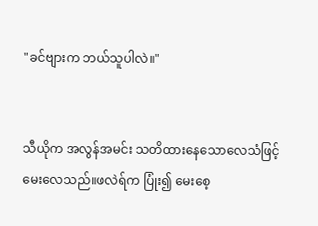"ခင်ဗျားက ဘယ်သူပါလဲ။"


သီယိုက အလွန်အမင်း သတိထားနေသောလေသံဖြင့် မေးလေသည်။ဖလဲရ်က ပြုံး၍ မေးစေ့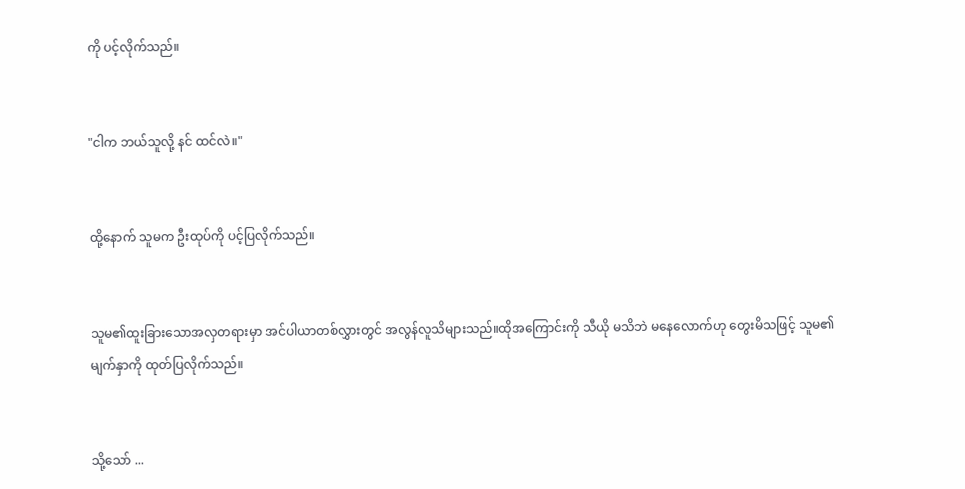ကို ပင့်လိုက်သည်။


"ငါက ဘယ်သူလို့ နင် ထင်လဲ။"


ထို့နောက် သူမက ဦးထုပ်ကို ပင့်ပြလိုက်သည်။


သူမ၏ထူးခြားသောအလှတရားမှာ အင်ပါယာတစ်လွှားတွင် အလွန်လူသိများသည်။ထိုအကြောင်းကို သီယို မသိဘဲ မနေလောက်ဟု တွေးမိသဖြင့် သူမ၏မျက်နှာကို ထုတ်ပြလိုက်သည်။


သို့သော် ...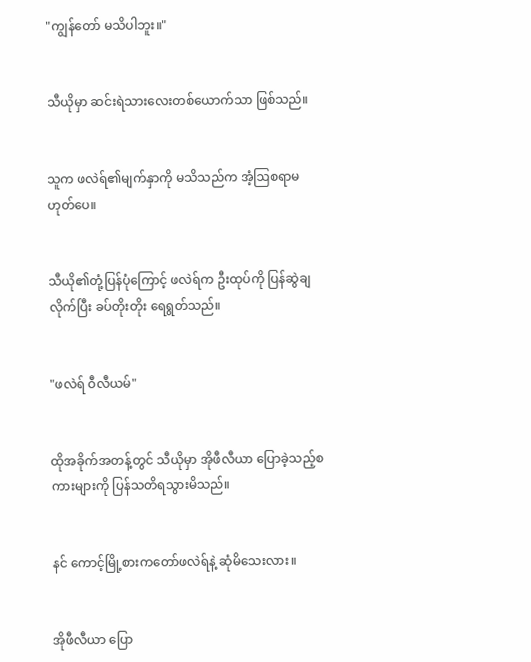"ကျွန်တော် မသိပါဘူး။"


သီယိုမှာ ဆင်းရဲသားလေးတစ်ယောက်သာ ဖြစ်သည်။


သူက ဖလဲရ်၏မျက်နှာကို မသိသည်က အံ့ဩစရာမဟုတ်ပေ။


သီယို၏တုံ့ပြန်ပုံကြောင့် ဖလဲရ်က ဦးထုပ်ကို ပြန်ဆွဲချလိုက်ပြီး ခပ်တိုးတိုး ရေရွတ်သည်။


"ဖလဲရ် ဝီလီယမ်"


ထိုအခိုက်အတန့်တွင် သီယိုမှာ အိုဖီလီယာ ပြောခဲ့သည့်စကားများကို ပြန်သတိရသွားမိသည်။


နင် ကောင့်မြို့စားကတော်ဖလဲရ်နဲ့ ဆုံမိသေးလား။


အိုဖီလီယာ ပြော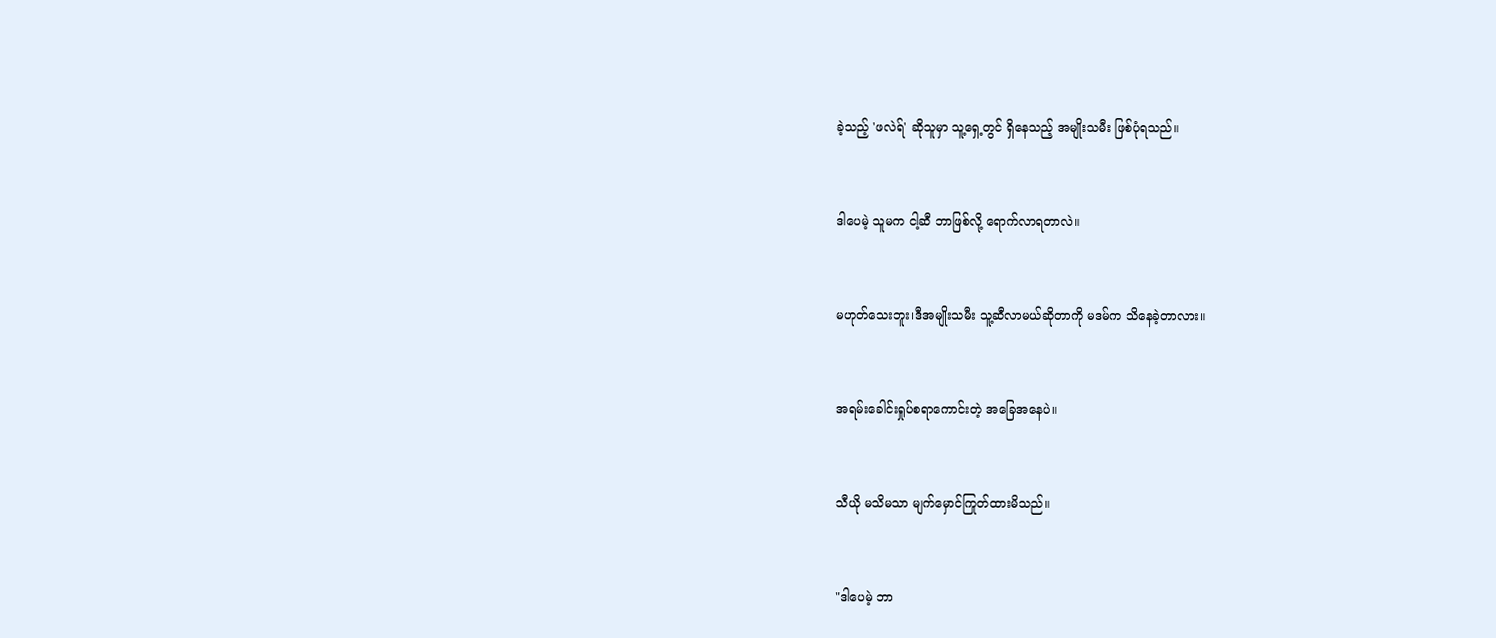ခဲ့သည့် 'ဖလဲရ်' ဆိုသူမှာ သူ့ရှေ့တွင် ရှိနေသည့် အမျိုးသမီး ဖြစ်ပုံရသည်။


ဒါပေမဲ့ သူမက ငါ့ဆီ ဘာဖြစ်လို့ ရောက်လာရတာလဲ။


မဟုတ်သေးဘူး၊ဒီအမျိုးသမီး သူ့ဆီလာမယ်ဆိုတာကို မဒမ်က သိနေခဲ့တာလား။


အရမ်းခေါင်းရှုပ်စရာကောင်းတဲ့ အခြေအနေပဲ။


သီယို မသိမသာ မျက်မှောင်ကြုတ်ထားမိသည်။


"ဒါပေမဲ့ ဘာ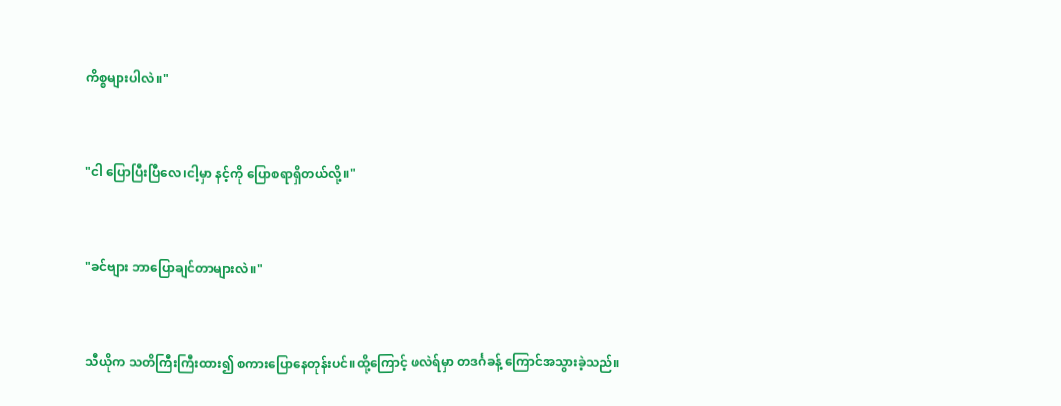ကိစ္စများပါလဲ။"


"ငါ ပြောပြီးပြီလေ၊ငါ့မှာ နင့်ကို ပြောစရာရှိတယ်လို့။"


"ခင်ဗျား ဘာပြောချင်တာများလဲ။"


သီယိုက သတိကြီးကြီးထား၍ စကားပြောနေတုန်းပင်။ထို့ကြောင့် ဖလဲရ်မှာ တဒင်္ဂခန့် ကြောင်အသွားခဲ့သည်။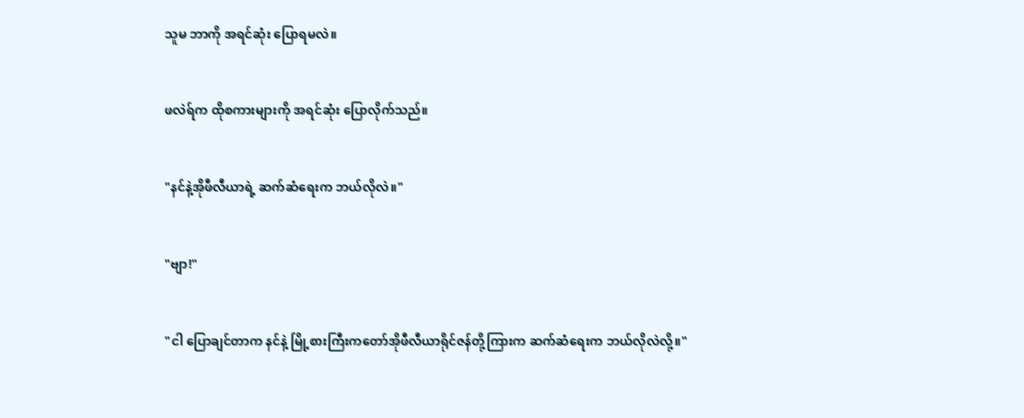သူမ ဘာကို အရင်ဆုံး ပြောရမလဲ။


ဖလဲရ်က ထိုစကားများကို အရင်ဆုံး ပြောလိုက်သည်။


"နင်နဲ့အိုဖီလီယာရဲ့ ဆက်ဆံရေးက ဘယ်လိုလဲ။"


"ဗျာ!"


"ငါ ပြောချင်တာက နင်နဲ့ မြို့စားကြီးကတော်အိုဖီလီယာရိုင်ဇန်တို့ကြားက ဆက်ဆံရေးက ဘယ်လိုလဲလို့။"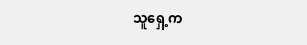သူရှေ့က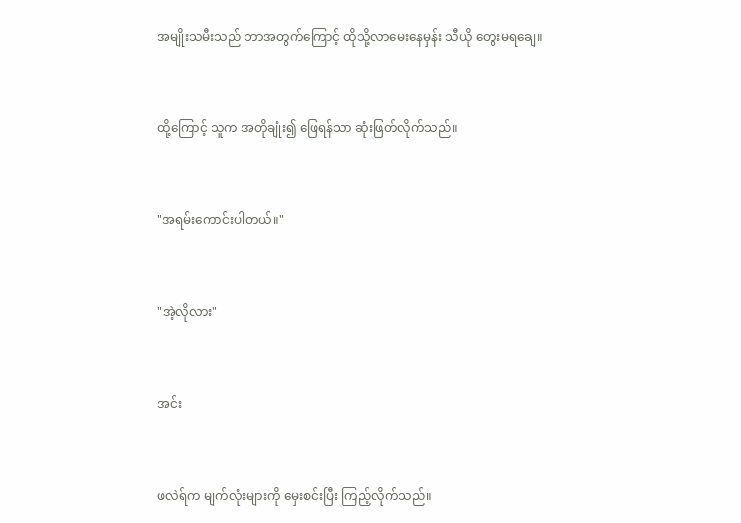အမျိုးသမီးသည် ဘာအတွက်ကြောင့် ထိုသို့လာမေးနေမှန်း သီယို တွေးမရချေ။


ထို့ကြောင့် သူက အတိုချုံး၍ ဖြေရန်သာ ဆုံးဖြတ်လိုက်သည်။


"အရမ်းကောင်းပါတယ်။"


"အဲ့လိုလား"


အင်း


ဖလဲရ်က မျက်လုံးများကို မှေးစင်းပြီး ကြည့်လိုက်သည်။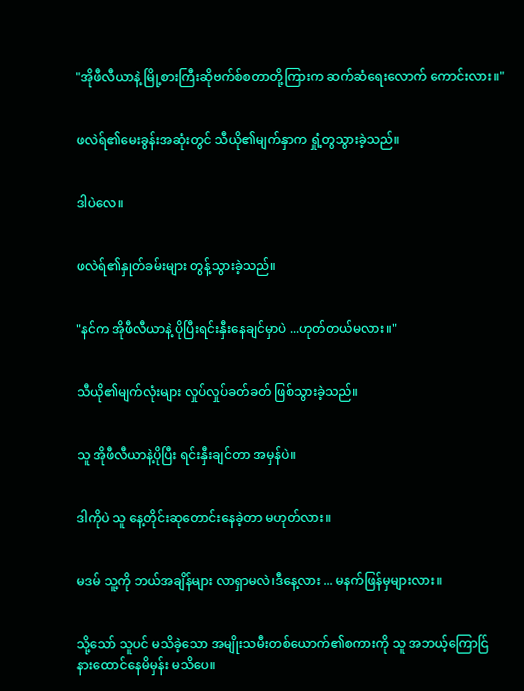"အိုဖီလီယာနဲ့ မြို့စားကြီးဆိုဗက်စ်စတာတို့ကြားက ဆက်ဆံရေးလောက် ကောင်းလား။"


ဖလဲရ်၏မေးခွန်းအဆုံးတွင် သီယို၏မျက်နှာက ရှုံ့တွသွားခဲ့သည်။


ဒါပဲလေ။


ဖလဲရ်၏နှုတ်ခမ်းများ တွန့်သွားခဲ့သည်။


"နင်က အိုဖီလီယာနဲ့ ပိုပြီးရင်းနှီးနေချင်မှာပဲ ...ဟုတ်တယ်မလား။"


သီယို၏မျက်လုံးများ လှုပ်လှုပ်ခတ်ခတ် ဖြစ်သွားခဲ့သည်။


သူ အိုဖီလီယာနဲ့ပိုပြီး ရင်းနှီးချင်တာ အမှန်ပဲ။


ဒါကိုပဲ သူ နေ့တိုင်းဆုတောင်းနေခဲ့တာ မဟုတ်လား။


မဒမ် သူ့ကို ဘယ်အချိန်များ လာရှာမလဲ၊ဒီနေ့လား ... မနက်ဖြန်မှများလား။


သို့သော် သူပင် မသိခဲ့သော အမျိုးသမီးတစ်ယောက်၏စကားကို သူ အဘယ့်ကြောင်ြ နားထောင်နေမိမှန်း မသိပေ။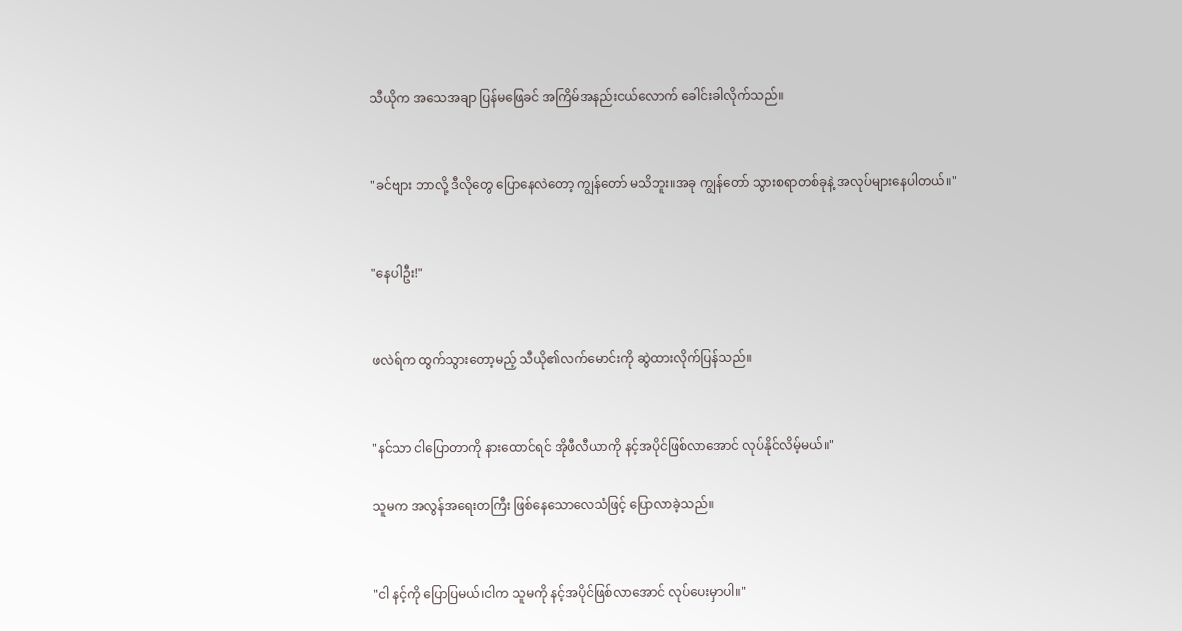သီယိုက အသေအချာ ပြန်မဖြေခင် အကြိမ်အနည်းငယ်လောက် ခေါင်းခါလိုက်သည်။


"ခင်ဗျား ဘာလို့ ဒီလိုတွေ ပြောနေလဲတော့ ကျွန်တော် မသိဘူး။အခု ကျွန်တော် သွားစရာတစ်ခုနဲ့ အလုပ်များနေပါတယ်။"


"နေပါဦး!"


ဖလဲရ်က ထွက်သွားတော့မည့် သီယို၏လက်မောင်းကို ဆွဲထားလိုက်ပြန်သည်။


"နင်သာ ငါပြောတာကို နားထောင်ရင် အိုဖီလီယာကို နင့်အပိုင်ဖြစ်လာအောင် လုပ်နိုင်လိမ့်မယ်။"

သူမက အလွန်အရေးတကြီး ဖြစ်နေသောလေသံဖြင့် ပြောလာခဲ့သည်။


"ငါ နင့်ကို ပြောပြမယ်၊ငါက သူမကို နင့်အပိုင်ဖြစ်လာအောင် လုပ်ပေးမှာပါ။"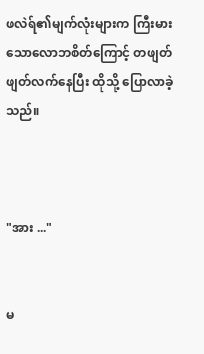ဖလဲရ်၏မျက်လုံးများက ကြီးမားသောလောဘစိတ်ကြောင့် တဖျတ်ဖျတ်လက်နေပြီး ထိုသို့ ပြောလာခဲ့သည်။



"အား ..."


မ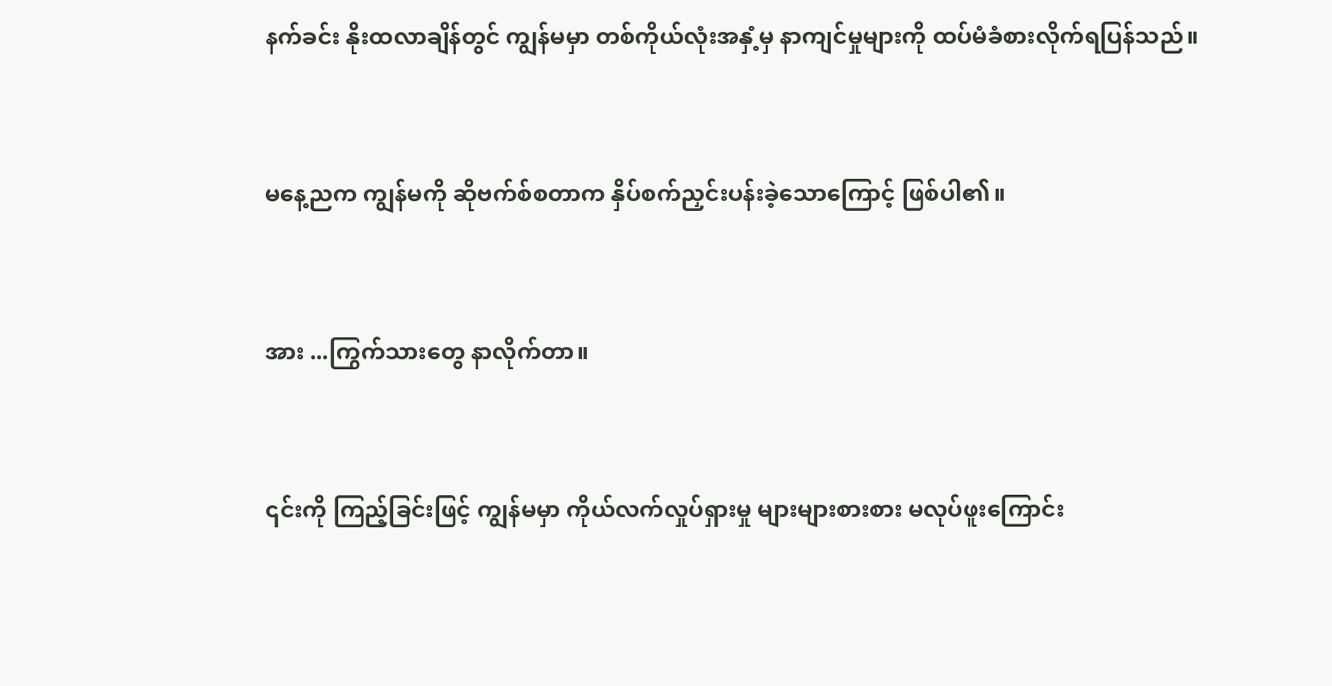နက်ခင်း နိုးထလာချိန်တွင် ကျွန်မမှာ တစ်ကိုယ်လုံးအနှံ့မှ နာကျင်မှုများကို ထပ်မံခံစားလိုက်ရပြန်သည်။


မနေ့ညက ကျွန်မကို ဆိုဗက်စ်စတာက နှိပ်စက်ညှင်းပန်းခဲ့သောကြောင့် ဖြစ်ပါ၏။


အား ...ကြွက်သားတွေ နာလိုက်တာ။


၎င်းကို ကြည့်ခြင်းဖြင့် ကျွန်မမှာ ကိုယ်လက်လှုပ်ရှားမှု များများစားစား မလုပ်ဖူးကြောင်း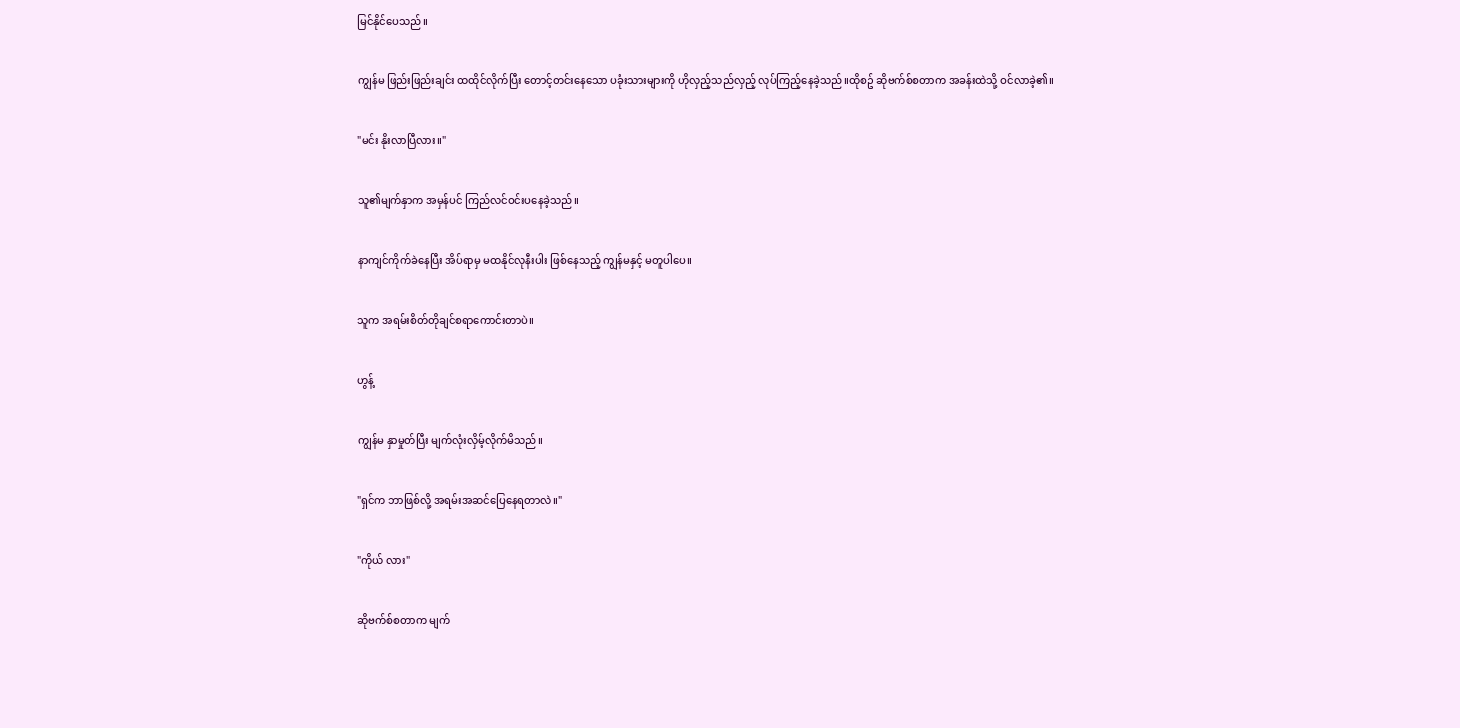မြင်နိုင်ပေသည်။


ကျွန်မ ဖြည်းဖြည်းချင်း ထထိုင်လိုက်ပြီး တောင့်တင်းနေသော ပခုံးသားများကို ဟိုလှည့်သည်လှည့် လုပ်ကြည့်နေခဲ့သည်။ထိုစဥ် ဆိုဗက်စ်စတာက အခန်းထဲသို့ ဝင်လာခဲ့၏။


"မင်း နိုးလာပြီလား။"


သူ၏မျက်နှာက အမှန်ပင် ကြည်လင်ဝင်းပနေခဲ့သည်။


နာကျင်ကိုက်ခဲနေပြီး အိပ်ရာမှ မထနိုင်လုနီးပါး ဖြစ်နေသည့် ကျွန်မနှင့် မတူပါပေ။


သူက အရမ်းစိတ်တိုချင်စရာကောင်းတာပဲ။


ဟွန့်


ကျွန်မ နှာမှုတ်ပြီး မျက်လုံးလှိမ့်လိုက်မိသည်။


"ရှင်က ဘာဖြစ်လို့ အရမ်းအဆင်ပြေနေရတာလဲ။"


"ကိုယ် လား"


ဆိုဗက်စ်စတာက မျက်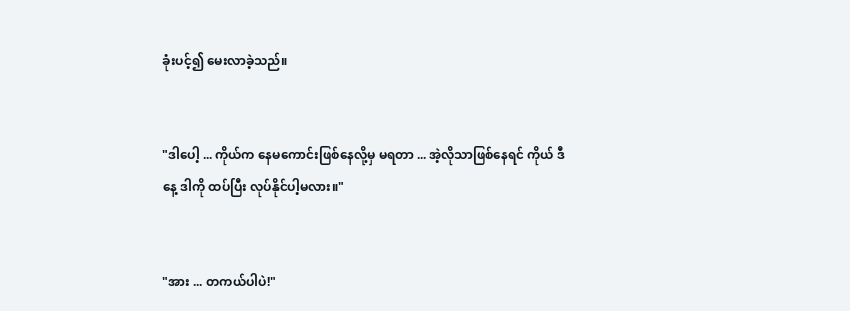ခုံးပင့်၍ မေးလာခဲ့သည်။


"ဒါပေါ့ ... ကိုယ်က နေမကောင်းဖြစ်နေလို့မှ မရတာ ... အဲ့လိုသာဖြစ်နေရင် ကိုယ် ဒီနေ့ ဒါကို ထပ်ပြီး လုပ်နိုင်ပါ့မလား။"


"အား ... တကယ်ပါပဲ!"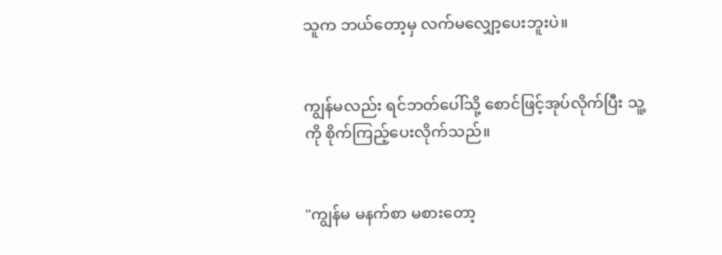သူက ဘယ်တော့မှ လက်မလျှော့ပေးဘူးပဲ။


ကျွန်မလည်း ရင်ဘတ်ပေါ်သို့ စောင်ဖြင့်အုပ်လိုက်ပြီး သူ့ကို စိုက်ကြည့်ပေးလိုက်သည်။


"ကျွန်မ မနက်စာ မစားတော့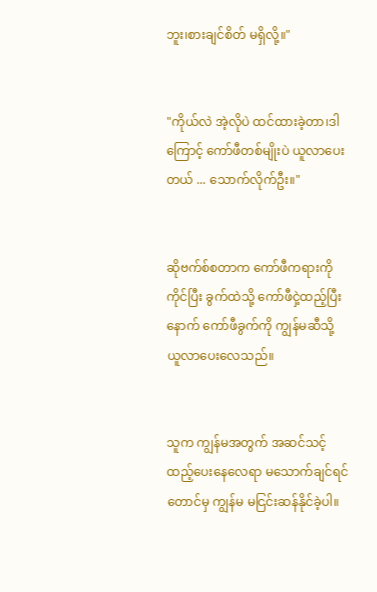ဘူး၊စားချင်စိတ် မရှိလို့။"


"ကိုယ်လဲ အဲ့လိုပဲ ထင်ထားခဲ့တာ၊ဒါကြောင့် ကော်ဖီတစ်မျိုးပဲ ယူလာပေးတယ် ... သောက်လိုက်ဦး။"


ဆိုဗက်စ်စတာက ကော်ဖီကရားကို ကိုင်ပြီး ခွက်ထဲသို့ ကော်ဖီငှဲ့ထည့်ပြီးနောက် ကော်ဖီခွက်ကို ကျွန်မဆီသို့ ယူလာပေးလေသည်။


သူက ကျွန်မအတွက် အဆင်သင့် ထည့်ပေးနေလေရာ မသောက်ချင်ရင်တောင်မှ ကျွန်မ မငြင်းဆန်နိုင်ခဲ့ပါ။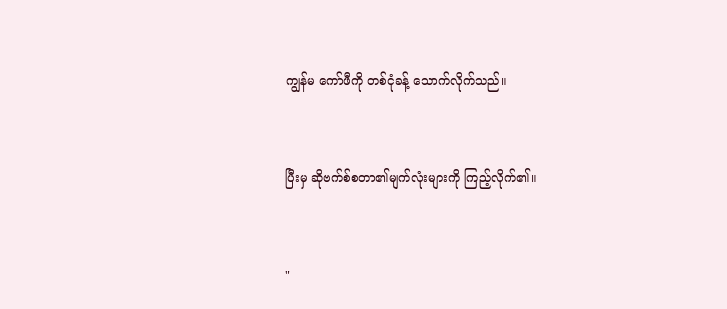ကျွန်မ ကော်ဖီကို တစ်ငုံခန့် သောက်လိုက်သည်။


ပြီးမှ ဆိုဗက်စ်စတာ၏မျက်လုံးများကို ကြည့်လိုက်၏။


"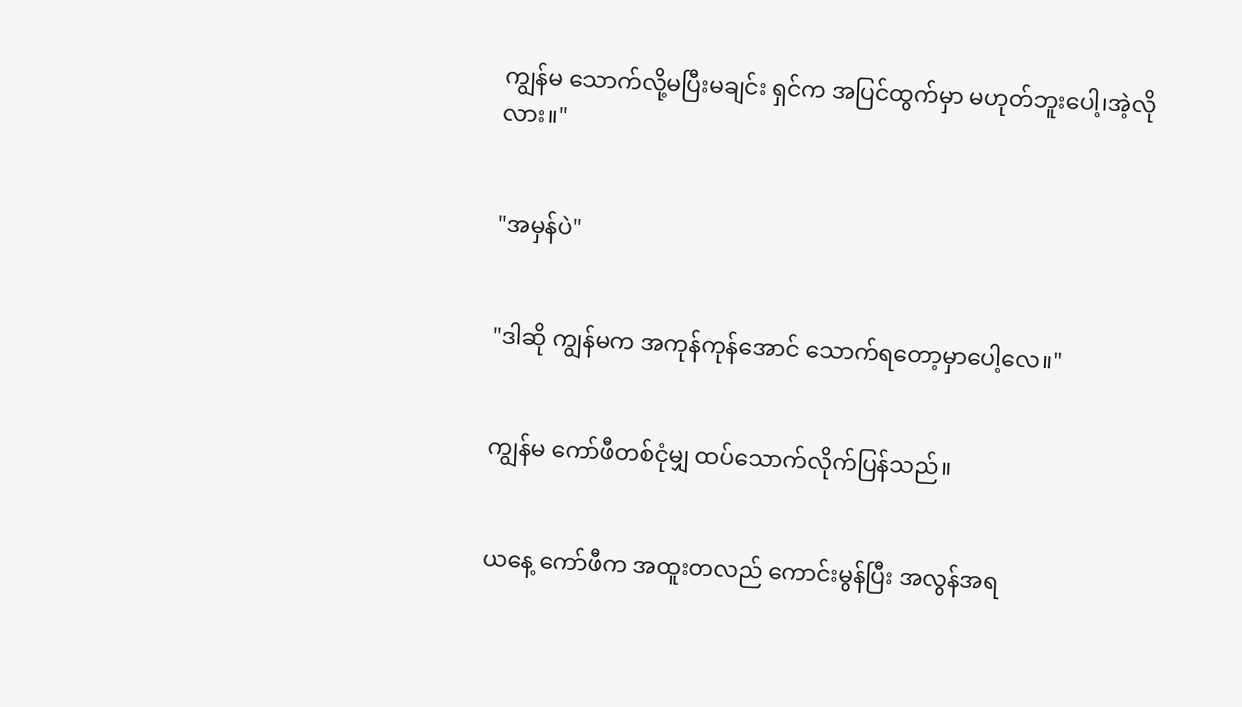ကျွန်မ သောက်လို့မပြီးမချင်း ရှင်က အပြင်ထွက်မှာ မဟုတ်ဘူးပေါ့၊အဲ့လိုလား။"


"အမှန်ပဲ"


"ဒါဆို ကျွန်မက အကုန်ကုန်အောင် သောက်ရတော့မှာပေါ့လေ။"


ကျွန်မ ကော်ဖီတစ်ငုံမျှ ထပ်သောက်လိုက်ပြန်သည်။


ယနေ့ ကော်ဖီက အထူးတလည် ကောင်းမွန်ပြီး အလွန်အရ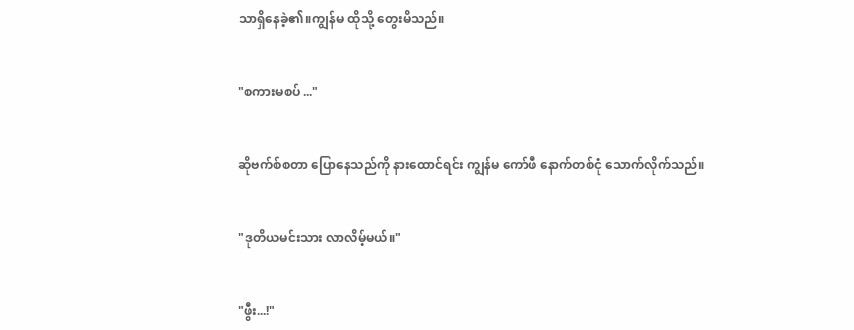သာရှိနေခဲ့၏။ကျွန်မ ထိုသို့ တွေးမိသည်။


"စကားမစပ် ..."


ဆိုဗက်စ်စတာ ပြောနေသည်ကို နားထောင်ရင်း ကျွန်မ ကော်ဖီ နောက်တစ်ငုံ သောက်လိုက်သည်။


"ဒုတိယမင်းသား လာလိမ့်မယ်။"


"ဖွီး...!"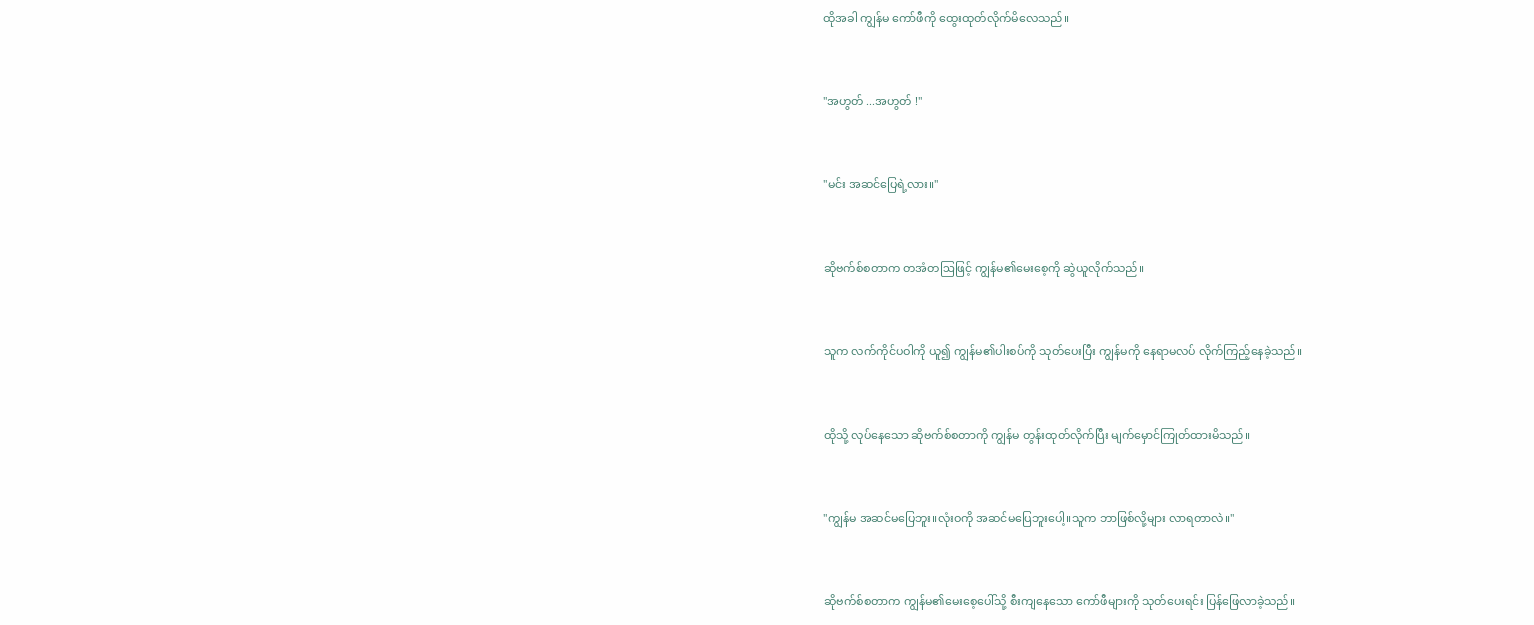ထိုအခါ ကျွန်မ ကော်ဖီကို ထွေးထုတ်လိုက်မိလေသည်။


"အဟွတ် ...အဟွတ် !"


"မင်း အဆင်ပြေရဲ့လား။"


ဆိုဗက်စ်စတာက တအံတဩဖြင့် ကျွန်မ၏မေးစေ့ကို ဆွဲယူလိုက်သည်။


သူက လက်ကိုင်ပဝါကို ယူ၍ ကျွန်မ၏ပါးစပ်ကို သုတ်ပေးပြီး ကျွန်မကို နေရာမလပ် လိုက်ကြည့်နေခဲ့သည်။


ထိုသို့ လုပ်နေသော ဆိုဗက်စ်စတာကို ကျွန်မ တွန်းထုတ်လိုက်ပြီး မျက်မှောင်ကြုတ်ထားမိသည်။


"ကျွန်မ အဆင်မပြေဘူး။လုံးဝကို အဆင်မပြေဘူးပေါ့။သူက ဘာဖြစ်လို့များ လာရတာလဲ။"


ဆိုဗက်စ်စတာက ကျွန်မ၏မေးစေ့ပေါ်သို့ စီးကျနေသော ကော်ဖီများကို သုတ်ပေးရင်း ပြန်ဖြေလာခဲ့သည်။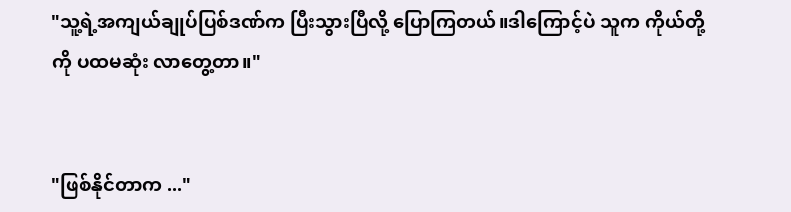"သူ့ရဲ့အကျယ်ချုပ်ပြစ်ဒဏ်က ပြီးသွားပြီလို့ ပြောကြတယ်။ဒါကြောင့်ပဲ သူက ကိုယ်တို့ကို ပထမဆုံး လာတွေ့တာ။"


"ဖြစ်နိုင်တာက ..."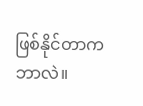ဖြစ်နိုင်တာက ဘာလဲ။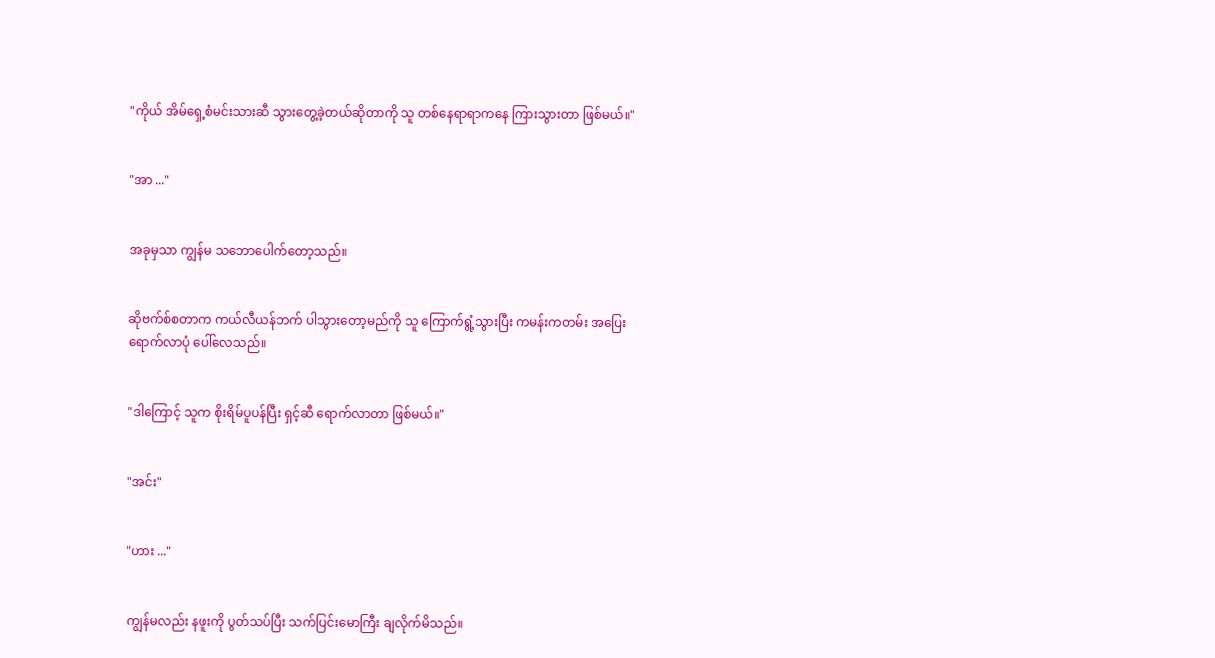"ကိုယ် အိမ်ရှေ့စံမင်းသားဆီ သွားတွေ့ခဲ့တယ်ဆိုတာကို သူ တစ်နေရာရာကနေ ကြားသွားတာ ဖြစ်မယ်။"


"အာ ..."


အခုမှသာ ကျွန်မ သဘောပေါက်တော့သည်။


ဆိုဗက်စ်စတာက ကယ်လီယန်ဘက် ပါသွားတော့မည်ကို သူ ကြောက်ရွံ့သွားပြီး ကမန်းကတမ်း အပြေးရောက်လာပုံ ပေါ်လေသည်။


"ဒါကြောင့် သူက စိုးရိမ်ပူပန်ပြီး ရှင့်ဆီ ရောက်လာတာ ဖြစ်မယ်။"


"အင်း"


"ဟား ..."


ကျွန်မလည်း နဖူးကို ပွတ်သပ်ပြီး သက်ပြင်းမောကြီး ချလိုက်မိသည်။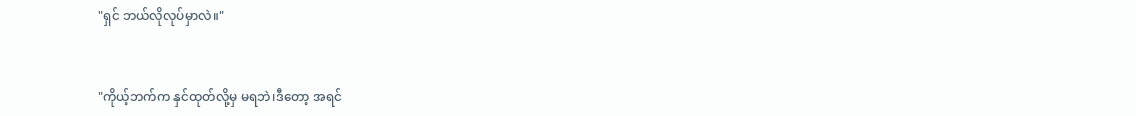"ရှင် ဘယ်လိုလုပ်မှာလဲ။"


"ကိုယ့်ဘက်က နှင်ထုတ်လို့မှ မရဘဲ၊ဒီတော့ အရင်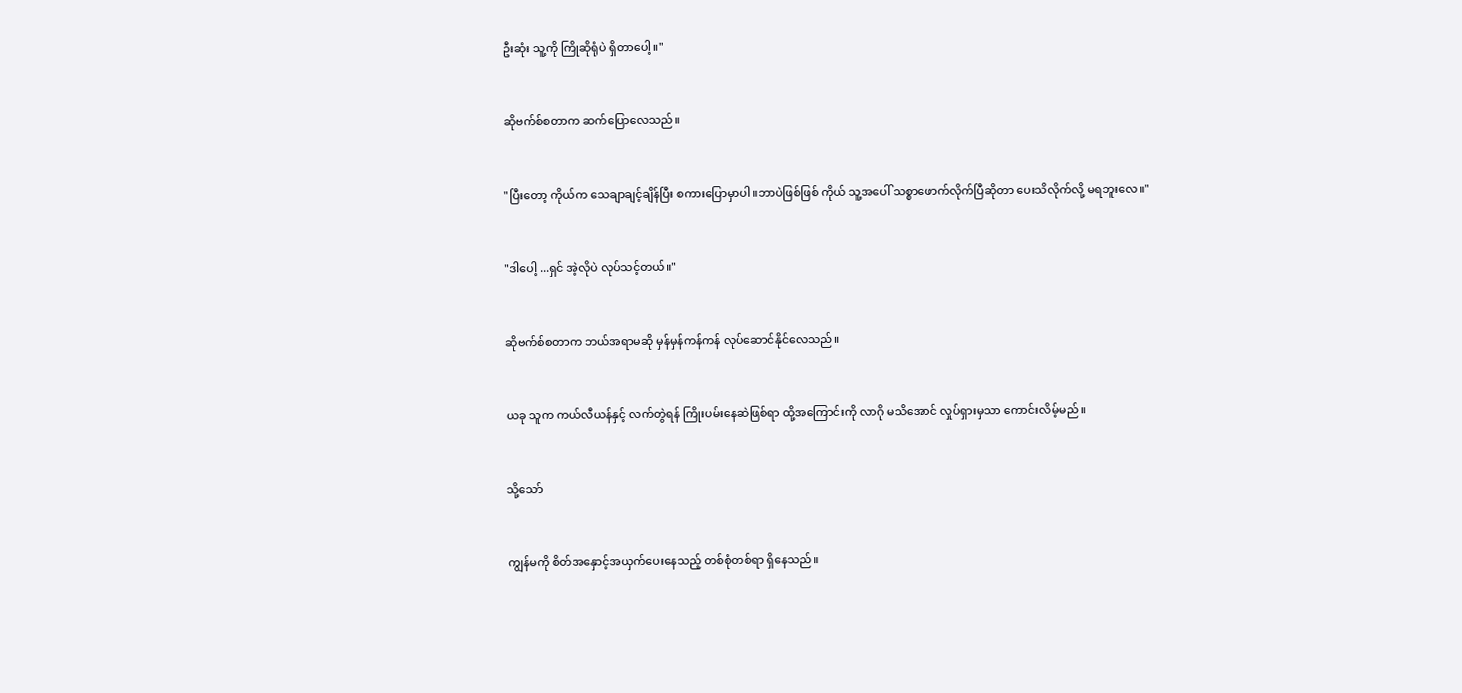ဦးဆုံး သူ့ကို ကြိုဆိုရုံပဲ ရှိတာပေါ့။"


ဆိုဗက်စ်စတာက ဆက်ပြောလေသည်။


"ပြီးတော့ ကိုယ်က သေချာချင့်ချိန်ပြီး စကားပြောမှာပါ။ဘာပဲဖြစ်ဖြစ် ကိုယ် သူ့အပေါ် သစ္စာဖောက်လိုက်ပြီဆိုတာ ပေးသိလိုက်လို့ မရဘူးလေ။"


"ဒါပေါ့ ...ရှင် အဲ့လိုပဲ လုပ်သင့်တယ်။"


ဆိုဗက်စ်စတာက ဘယ်အရာမဆို မှန်မှန်ကန်ကန် လုပ်ဆောင်နိုင်လေသည်။


ယခု သူက ကယ်လီယန်နှင့် လက်တွဲရန် ကြိုးပမ်းနေဆဲဖြစ်ရာ ထို့အကြောင်းကို လာဂို မသိအောင် လှုပ်ရှားမှသာ ကောင်းလိမ့်မည်။


သို့သော်


ကျွန်မကို စိတ်အနှောင့်အယှက်ပေးနေသည့် တစ်စုံတစ်ရာ ရှိနေသည်။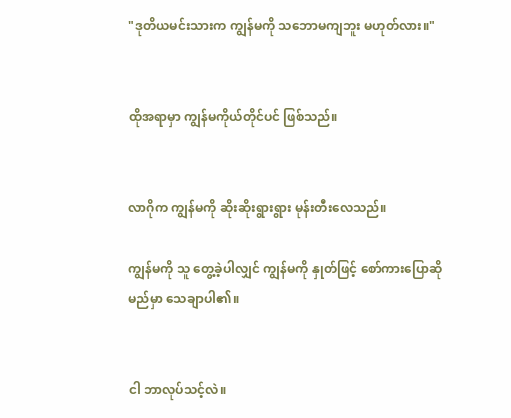"ဒုတိယမင်းသားက ကျွန်မကို သဘောမကျဘူး မဟုတ်လား။"


ထိုအရာမှာ ကျွန်မကိုယ်တိုင်ပင် ဖြစ်သည်။


လာဂိုက ကျွန်မကို ဆိုးဆိုးရွားရွား မုန်းတီးလေသည်။

ကျွန်မကို သူ တွေ့ခဲ့ပါလျှင် ကျွန်မကို နှုတ်ဖြင့် စော်ကားပြောဆိုမည်မှာ သေချာပါ၏။


ငါ ဘာလုပ်သင့်လဲ။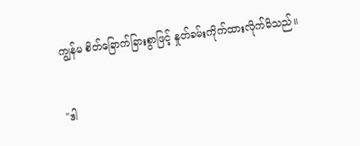ကျွန်မ စိတ်ခြောက်ခြားစွာဖြင့် နှုတ်ခမ်းကိုက်ထားလိုက်မိသည်။


"ဒါ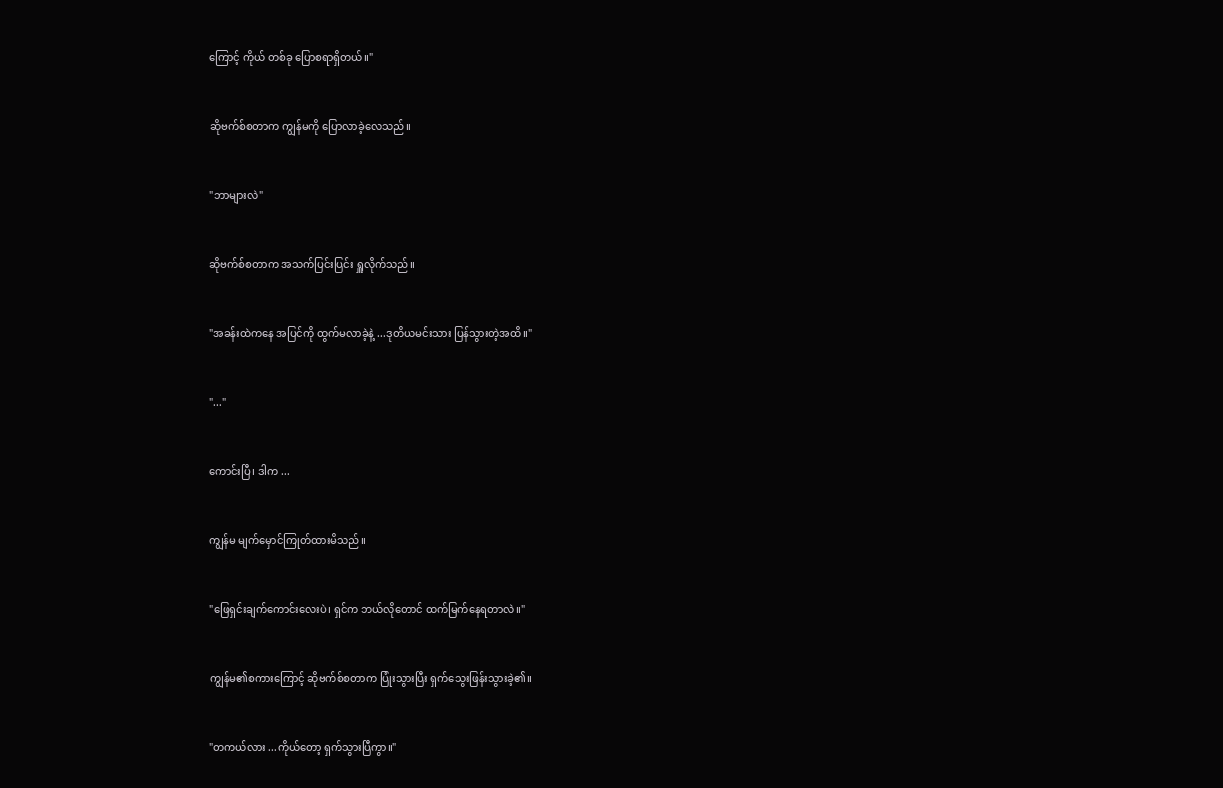ကြောင့် ကိုယ် တစ်ခု ပြောစရာရှိတယ်။"


ဆိုဗက်စ်စတာက ကျွန်မကို ပြောလာခဲ့လေသည်။


"ဘာများလဲ"


ဆိုဗက်စ်စတာက အသက်ပြင်းပြင်း ရှူလိုက်သည်။


"အခန်းထဲကနေ အပြင်ကို ထွက်မလာခဲ့နဲ့ ...ဒုတိယမင်းသား ပြန်သွားတဲ့အထိ။"


"..."


ကောင်းပြီ၊ ဒါက ...


ကျွန်မ မျက်မှောင်ကြုတ်ထားမိသည်။


"ဖြေရှင်းချက်ကောင်းလေးပဲ၊ ရှင်က ဘယ်လိုတောင် ထက်မြက်နေရတာလဲ။"


ကျွန်မ၏စကားကြောင့် ဆိုဗက်စ်စတာက ပြုံးသွားပြီး ရှက်သွေးဖြန်းသွားခဲ့၏။


"တကယ်လား ...ကိုယ်တော့ ရှက်သွားပြီကွာ။"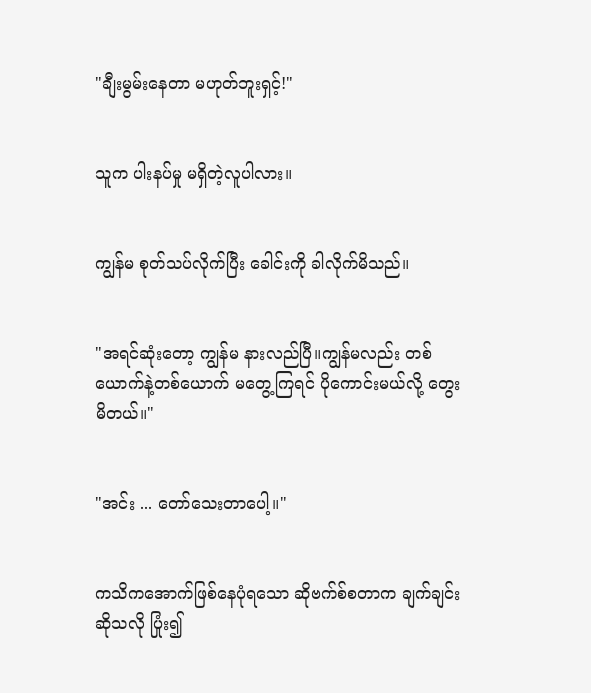"ချီးမွမ်းနေတာ မဟုတ်ဘူးရှင့်!"


သူက ပါးနပ်မှု မရှိတဲ့လူပါလား။


ကျွန်မ စုတ်သပ်လိုက်ပြီး ခေါင်းကို ခါလိုက်မိသည်။


"အရင်ဆုံးတော့ ကျွန်မ နားလည်ပြီ။ကျွန်မလည်း တစ်ယောက်နဲ့တစ်ယောက် မတွေ့ကြရင် ပိုကောင်းမယ်လို့ တွေးမိတယ်။"


"အင်း ... တော်သေးတာပေါ့။"


ကသိကအောက်ဖြစ်နေပုံရသော ဆိုဗက်စ်စတာက ချက်ချင်းဆိုသလို ပြုံး၍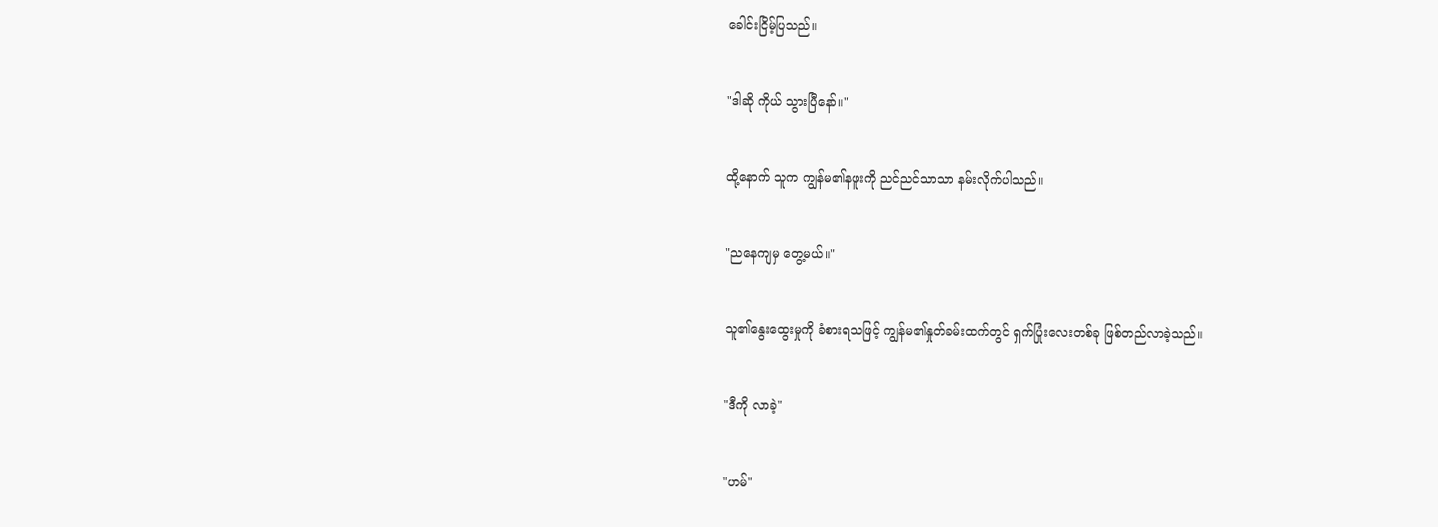ခေါင်းငြိမ့်ပြသည်။


"ဒါဆို ကိုယ် သွားပြီနော်။"


ထို့နောက် သူက ကျွန်မ၏နဖူးကို ညင်ညင်သာသာ နမ်းလိုက်ပါသည်။


"ညနေကျမှ တွေ့မယ်။"


သူ၏နွေးထွေးမှုကို ခံစားရသဖြင့် ကျွန်မ၏နှုတ်ခမ်းထက်တွင် ရှက်ပြုံးလေးတစ်ခု ဖြစ်တည်လာခဲ့သည်။


"ဒီကို လာခဲ့"


"ဟမ်"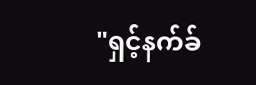"ရှင့်နက်ခ်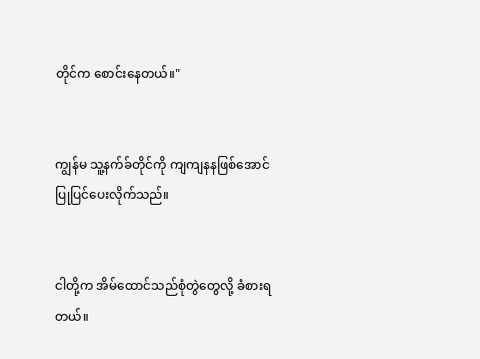တိုင်က စောင်းနေတယ်။"


ကျွန်မ သူ့နက်ခ်တိုင်ကို ကျကျနနဖြစ်အောင် ပြုပြင်ပေးလိုက်သည်။


ငါတို့က အိမ်ထောင်သည်စုံတွဲတွေလို့ ခံစားရတယ်။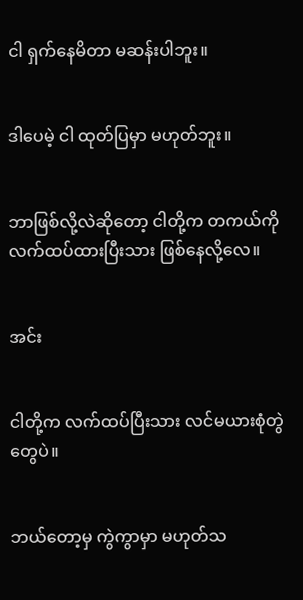ငါ ရှက်နေမိတာ မဆန်းပါဘူး။


ဒါပေမဲ့ ငါ ထုတ်ပြမှာ မဟုတ်ဘူး။


ဘာဖြစ်လို့လဲဆိုတော့ ငါတို့က တကယ်ကို လက်ထပ်ထားပြီးသား ဖြစ်နေလို့လေ။


အင်း


ငါတို့က လက်ထပ်ပြီးသား လင်မယားစုံတွဲတွေပဲ။


ဘယ်တော့မှ ကွဲကွာမှာ မဟုတ်သ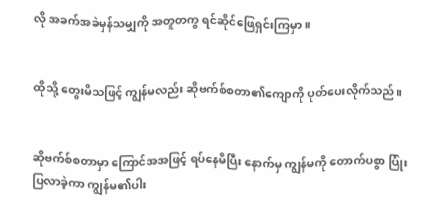လို အခက်အခဲမှန်သမျှကို အတူတကွ ရင်ဆိုင်ဖြေရှင်းကြမှာ။


ထိုသို့ တွေးမိသဖြင့် ကျွန်မလည်း ဆိုဗက်စ်စတာ၏ကျောကို ပုတ်ပေးလိုက်သည်။


ဆိုဗက်စ်စတာမှာ ကြောင်အအဖြင့် ရပ်နေမိပြီး နောက်မှ ကျွန်မကို တောက်ပစွာ ပြုံးပြလာခဲ့ကာ ကျွန်မ၏ပါး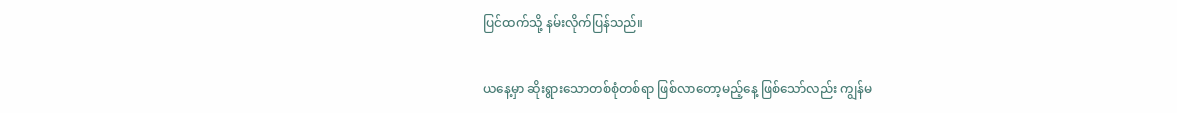ပြင်ထက်သို့ နမ်းလိုက်ပြန်သည်။


ယနေ့မှာ ဆိုးရွားသောတစ်စုံတစ်ရာ ဖြစ်လာတော့မည့်နေ့ ဖြစ်သော်လည်း ကျွန်မ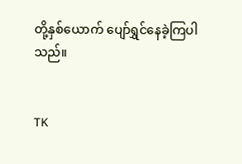တို့နှစ်ယောက် ပျော်ရွှင်နေခဲ့ကြပါသည်။


TK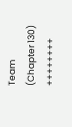Team (Chapter 130)
++++++++